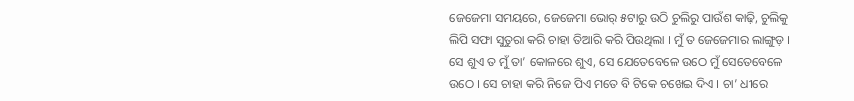ଜେଜେମା ସମୟରେ, ଜେଜେମା ଭୋର୍ ୫ଟାରୁ ଉଠି ଚୁଲିରୁ ପାଉଁଶ କାଢ଼ି, ଚୁଲିକୁ ଲିପି ସଫା ସୁତୁରା କରି ଚାହା ତିଆରି କରି ପିଉଥିଲା । ମୁଁ ତ ଜେଜେମାର ଲାଙ୍ଗୁଡ଼ । ସେ ଶୁଏ ତ ମୁଁ ତା’ କୋଳରେ ଶୁଏ, ସେ ଯେତେବେଳେ ଉଠେ ମୁଁ ସେତେବେଳେ ଉଠେ । ସେ ଚାହା କରି ନିଜେ ପିଏ ମତେ ବି ଟିକେ ଚଖେଇ ଦିଏ । ଚା’ ଧୀରେ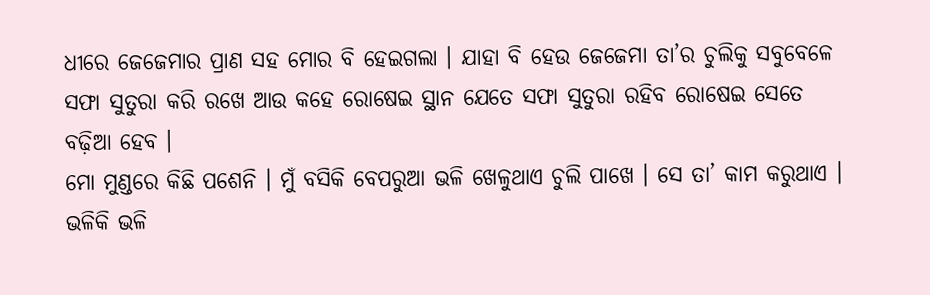ଧୀରେ ଜେଜେମାର ପ୍ରାଣ ସହ ମୋର ବି ହେଇଗଲା । ଯାହା ବି ହେଉ ଜେଜେମା ତା’ର ଚୁଲିକୁ ସବୁବେଳେ ସଫା ସୁତୁରା କରି ରଖେ ଆଉ କହେ ରୋଷେଇ ସ୍ଥାନ ଯେତେ ସଫା ସୁତୁରା ରହିବ ରୋଷେଇ ସେତେ ବଢ଼ିଆ ହେବ ।
ମୋ ମୁଣ୍ଡରେ କିଛି ପଶେନି । ମୁଁ ବସିକି ବେପରୁଆ ଭଳି ଖେଳୁଥାଏ ଚୁଲି ପାଖେ । ସେ ତା’ କାମ କରୁଥାଏ । ଭଳିକି ଭଳି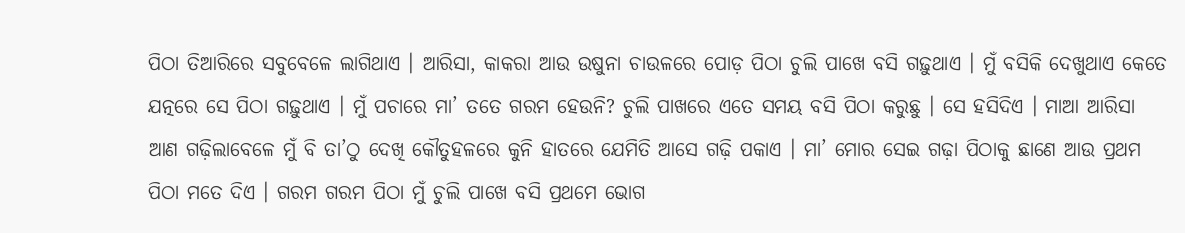ପିଠା ତିଆରିରେ ସବୁବେଳେ ଲାଗିଥାଏ । ଆରିସା, କାକରା ଆଉ ଉଷୁନା ଚାଉଳରେ ପୋଡ଼ ପିଠା ଚୁଲି ପାଖେ ବସି ଗଢ଼ୁଥାଏ । ମୁଁ ବସିକି ଦେଖୁଥାଏ କେତେ ଯତ୍ନରେ ସେ ପିଠା ଗଢ଼ୁଥାଏ । ମୁଁ ପଚାରେ ମା’ ତତେ ଗରମ ହେଉନି? ଚୁଲି ପାଖରେ ଏତେ ସମୟ ବସି ପିଠା କରୁଛୁ । ସେ ହସିଦିଏ । ମାଆ ଆରିସା ଆଣ ଗଢ଼ିଲାବେଳେ ମୁଁ ବି ତା’ଠୁ ଦେଖି କୌତୁହଳରେ କୁନି ହାତରେ ଯେମିତି ଆସେ ଗଢ଼ି ପକାଏ । ମା’ ମୋର ସେଇ ଗଢ଼ା ପିଠାକୁ ଛାଣେ ଆଉ ପ୍ରଥମ ପିଠା ମତେ ଦିଏ । ଗରମ ଗରମ ପିଠା ମୁଁ ଚୁଲି ପାଖେ ବସି ପ୍ରଥମେ ଭୋଗ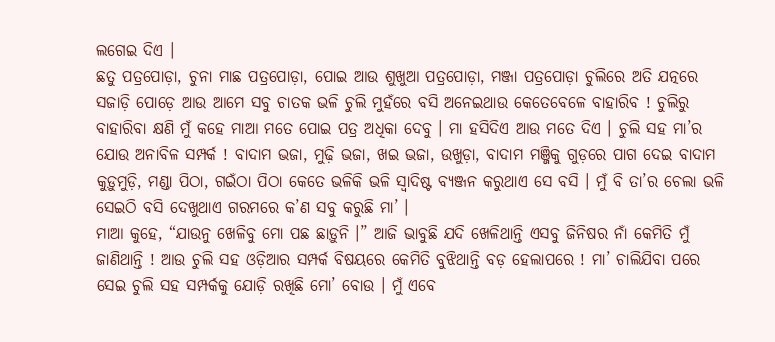ଲଗେଇ ଦିଏ ।
ଛତୁ ପତ୍ରପୋଡ଼ା, ଚୁନା ମାଛ ପତ୍ରପୋଡ଼ା, ପୋଇ ଆଉ ଶୁଖୁଆ ପତ୍ରପୋଡ଼ା, ମଞ୍ଜା ପତ୍ରପୋଡ଼ା ଚୁଲିରେ ଅତି ଯତ୍ନରେ ସଜାଡ଼ି ପୋଡ଼େ ଆଉ ଆମେ ସବୁ ଚାତକ ଭଳି ଚୁଲି ମୁହଁରେ ବସି ଅନେଇଥାଉ କେତେବେଳେ ବାହାରିବ ! ଚୁଲିରୁ ବାହାରିବା କ୍ଷଣି ମୁଁ କହେ ମାଆ ମତେ ପୋଇ ପତ୍ର ଅଧିକା ଦେବୁ । ମା ହସିଦିଏ ଆଉ ମତେ ଦିଏ । ଚୁଲି ସହ ମା’ର ଯୋଉ ଅନାବିଳ ସମ୍ପର୍କ ! ବାଦାମ ଭଜା, ମୁଢ଼ି ଭଜା, ଖଇ ଭଜା, ଉଖୁଡ଼ା, ବାଦାମ ମଞ୍ଜିକୁ ଗୁଡ଼ରେ ପାଗ ଦେଇ ବାଦାମ କୁଡ଼ୁମୁଡ଼ି, ମଣ୍ଡା ପିଠା, ଗଇଁଠା ପିଠା କେତେ ଭଳିକି ଭଳି ସ୍ଵାଦିଷ୍ଟ ବ୍ୟଞ୍ଜନ କରୁଥାଏ ସେ ବସି । ମୁଁ ବି ତା’ର ଚେଲା ଭଳି ସେଇଠି ବସି ଦେଖୁଥାଏ ଗରମରେ କ’ଣ ସବୁ କରୁଛି ମା’ ।
ମାଆ କୁହେ, “ଯାଉନୁ ଖେଳିବୁ ମୋ ପଛ ଛାଡ଼ୁନି ।” ଆଜି ଭାବୁଛି ଯଦି ଖେଳିଥାନ୍ତି ଏସବୁ ଜିନିଷର ନାଁ କେମିତି ମୁଁ ଜାଣିଥାନ୍ତି ! ଆଉ ଚୁଲି ସହ ଓଡ଼ିଆର ସମ୍ପର୍କ ବିଷୟରେ କେମିତି ବୁଝିଥାନ୍ତି ବଡ଼ ହେଲାପରେ ! ମା’ ଚାଲିଯିବା ପରେ ସେଇ ଚୁଲି ସହ ସମ୍ପର୍କକୁ ଯୋଡ଼ି ରଖିଛି ମୋ’ ବୋଉ । ମୁଁ ଏବେ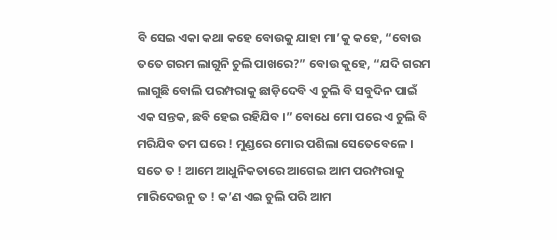ବି ସେଇ ଏକା କଥା କହେ ବୋଉକୁ ଯାହା ମା’କୁ କହେ, “ବୋଉ ତତେ ଗରମ ଲାଗୁନି ଚୁଲି ପାଖରେ?” ବୋଉ କୁହେ, “ଯଦି ଗରମ ଲାଗୁଛି ବୋଲି ପରମ୍ପରାକୁ ଛାଡ଼ିଦେବି ଏ ଚୁଲି ବି ସବୁଦିନ ପାଇଁ ଏକ ସନ୍ତକ, ଛବି ହେଇ ରହିଯିବ ।” ବୋଧେ ମୋ ପରେ ଏ ଚୁଲି ବି ମରିଯିବ ତମ ଘରେ ! ମୁଣ୍ଡରେ ମୋର ପଶିଲା ସେତେବେଳେ । ସତେ ତ ! ଆମେ ଆଧୁନିକତାରେ ଆଗେଇ ଆମ ପରମ୍ପରାକୁ ମାରିଦେଉନୁ ତ ! କ’ଣ ଏଇ ଚୁଲି ପରି ଆମ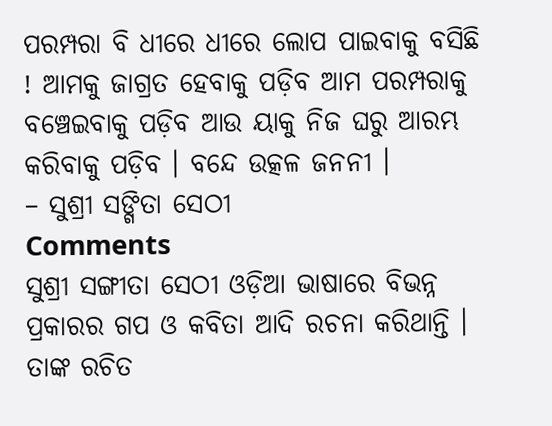ପରମ୍ପରା ବି ଧୀରେ ଧୀରେ ଲୋପ ପାଇବାକୁ ବସିଛି ! ଆମକୁ ଜାଗ୍ରତ ହେବାକୁ ପଡ଼ିବ ଆମ ପରମ୍ପରାକୁ ବଞ୍ଚେଇବାକୁ ପଡ଼ିବ ଆଉ ୟାକୁ ନିଜ ଘରୁ ଆରମ୍ଭ କରିବାକୁ ପଡ଼ିବ । ବନ୍ଦେ ଉତ୍କଳ ଜନନୀ ।
– ସୁଶ୍ରୀ ସଙ୍ଗିତା ସେଠୀ
Comments
ସୁଶ୍ରୀ ସଙ୍ଗୀତା ସେଠୀ ଓଡ଼ିଆ ଭାଷାରେ ବିଭନ୍ନ ପ୍ରକାରର ଗପ ଓ କବିତା ଆଦି ରଚନା କରିଥାନ୍ତି । ତାଙ୍କ ରଚିତ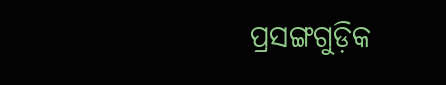ପ୍ରସଙ୍ଗଗୁଡ଼ିକ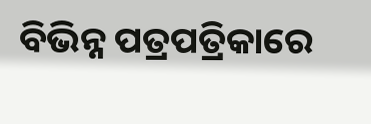ବିଭିନ୍ନ ପତ୍ରପତ୍ରିକାରେ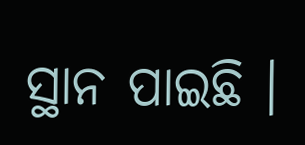ସ୍ଥାନ ପାଇଛି ।